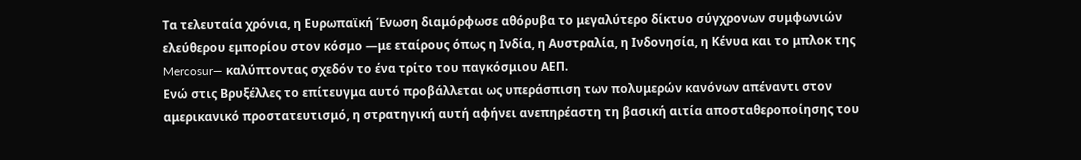Τα τελευταία χρόνια, η Ευρωπαϊκή Ένωση διαμόρφωσε αθόρυβα το μεγαλύτερο δίκτυο σύγχρονων συμφωνιών ελεύθερου εμπορίου στον κόσμο —με εταίρους όπως η Ινδία, η Αυστραλία, η Ινδονησία, η Κένυα και το μπλοκ της Mercosur— καλύπτοντας σχεδόν το ένα τρίτο του παγκόσμιου ΑΕΠ.
Ενώ στις Βρυξέλλες το επίτευγμα αυτό προβάλλεται ως υπεράσπιση των πολυμερών κανόνων απέναντι στον αμερικανικό προστατευτισμό, η στρατηγική αυτή αφήνει ανεπηρέαστη τη βασική αιτία αποσταθεροποίησης του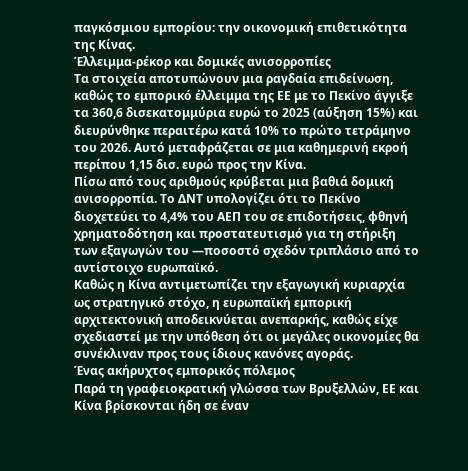παγκόσμιου εμπορίου: την οικονομική επιθετικότητα της Κίνας.
Έλλειμμα-ρέκορ και δομικές ανισορροπίες
Τα στοιχεία αποτυπώνουν μια ραγδαία επιδείνωση, καθώς το εμπορικό έλλειμμα της ΕΕ με το Πεκίνο άγγιξε τα 360,6 δισεκατομμύρια ευρώ το 2025 (αύξηση 15%) και διευρύνθηκε περαιτέρω κατά 10% το πρώτο τετράμηνο του 2026. Αυτό μεταφράζεται σε μια καθημερινή εκροή περίπου 1,15 δισ. ευρώ προς την Κίνα.
Πίσω από τους αριθμούς κρύβεται μια βαθιά δομική ανισορροπία. Το ΔΝΤ υπολογίζει ότι το Πεκίνο διοχετεύει το 4,4% του ΑΕΠ του σε επιδοτήσεις, φθηνή χρηματοδότηση και προστατευτισμό για τη στήριξη των εξαγωγών του —ποσοστό σχεδόν τριπλάσιο από το αντίστοιχο ευρωπαϊκό.
Καθώς η Κίνα αντιμετωπίζει την εξαγωγική κυριαρχία ως στρατηγικό στόχο, η ευρωπαϊκή εμπορική αρχιτεκτονική αποδεικνύεται ανεπαρκής, καθώς είχε σχεδιαστεί με την υπόθεση ότι οι μεγάλες οικονομίες θα συνέκλιναν προς τους ίδιους κανόνες αγοράς.
Ένας ακήρυχτος εμπορικός πόλεμος
Παρά τη γραφειοκρατική γλώσσα των Βρυξελλών, ΕΕ και Κίνα βρίσκονται ήδη σε έναν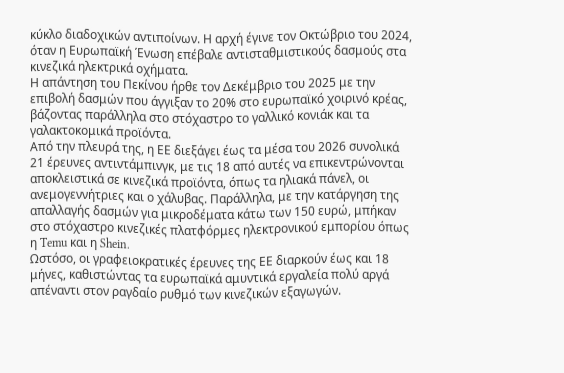κύκλο διαδοχικών αντιποίνων. Η αρχή έγινε τον Οκτώβριο του 2024, όταν η Ευρωπαϊκή Ένωση επέβαλε αντισταθμιστικούς δασμούς στα κινεζικά ηλεκτρικά οχήματα.
Η απάντηση του Πεκίνου ήρθε τον Δεκέμβριο του 2025 με την επιβολή δασμών που άγγιξαν το 20% στο ευρωπαϊκό χοιρινό κρέας, βάζοντας παράλληλα στο στόχαστρο το γαλλικό κονιάκ και τα γαλακτοκομικά προϊόντα.
Από την πλευρά της, η ΕΕ διεξάγει έως τα μέσα του 2026 συνολικά 21 έρευνες αντιντάμπινγκ, με τις 18 από αυτές να επικεντρώνονται αποκλειστικά σε κινεζικά προϊόντα, όπως τα ηλιακά πάνελ, οι ανεμογεννήτριες και ο χάλυβας. Παράλληλα, με την κατάργηση της απαλλαγής δασμών για μικροδέματα κάτω των 150 ευρώ, μπήκαν στο στόχαστρο κινεζικές πλατφόρμες ηλεκτρονικού εμπορίου όπως η Temu και η Shein.
Ωστόσο, οι γραφειοκρατικές έρευνες της ΕΕ διαρκούν έως και 18 μήνες, καθιστώντας τα ευρωπαϊκά αμυντικά εργαλεία πολύ αργά απέναντι στον ραγδαίο ρυθμό των κινεζικών εξαγωγών.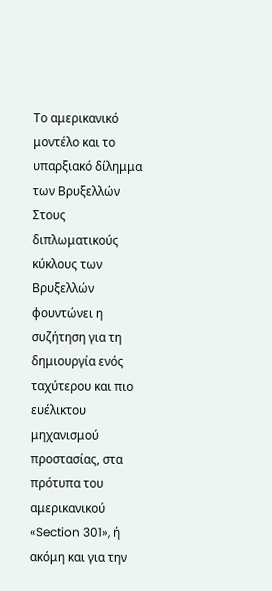Το αμερικανικό μοντέλο και το υπαρξιακό δίλημμα των Βρυξελλών
Στους διπλωματικούς κύκλους των Βρυξελλών φουντώνει η συζήτηση για τη δημιουργία ενός ταχύτερου και πιο ευέλικτου μηχανισμού προστασίας, στα πρότυπα του αμερικανικού «Section 301», ή ακόμη και για την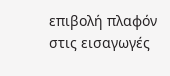επιβολή πλαφόν στις εισαγωγές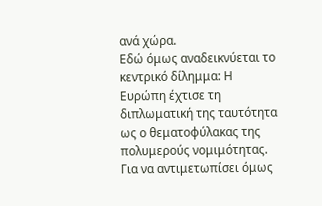ανά χώρα.
Εδώ όμως αναδεικνύεται το κεντρικό δίλημμα: Η Ευρώπη έχτισε τη διπλωματική της ταυτότητα ως ο θεματοφύλακας της πολυμερούς νομιμότητας. Για να αντιμετωπίσει όμως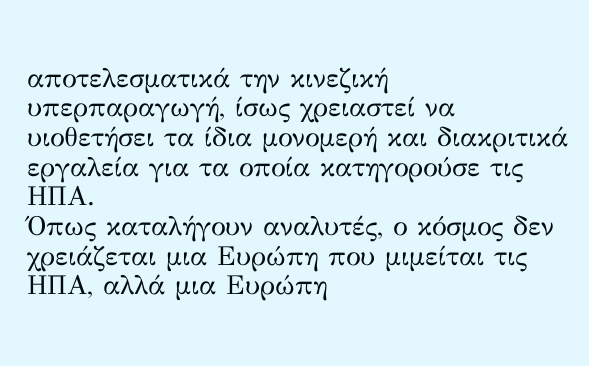αποτελεσματικά την κινεζική υπερπαραγωγή, ίσως χρειαστεί να υιοθετήσει τα ίδια μονομερή και διακριτικά εργαλεία για τα οποία κατηγορούσε τις ΗΠΑ.
Όπως καταλήγουν αναλυτές, ο κόσμος δεν χρειάζεται μια Ευρώπη που μιμείται τις ΗΠΑ, αλλά μια Ευρώπη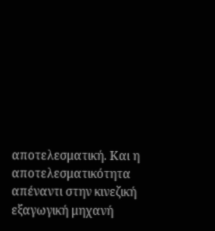αποτελεσματική. Και η αποτελεσματικότητα απέναντι στην κινεζική εξαγωγική μηχανή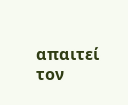απαιτεί τον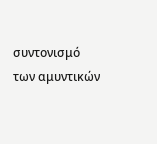συντονισμό των αμυντικών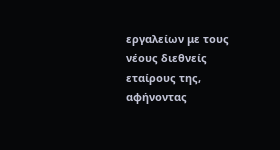εργαλείων με τους νέους διεθνείς εταίρους της, αφήνοντας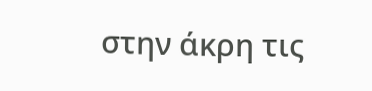στην άκρη τις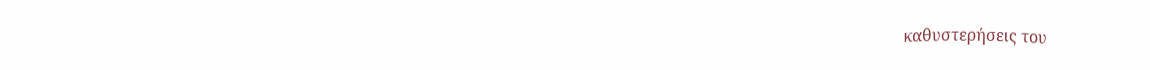καθυστερήσεις του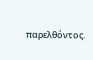παρελθόντος.